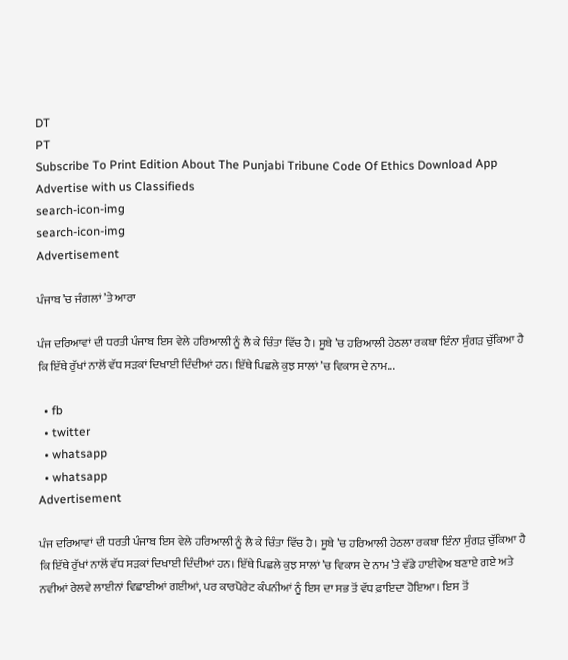DT
PT
Subscribe To Print Edition About The Punjabi Tribune Code Of Ethics Download App Advertise with us Classifieds
search-icon-img
search-icon-img
Advertisement

ਪੰਜਾਬ ’ਚ ਜੰਗਲਾਂ ’ਤੇ ਆਰਾ

ਪੰਜ ਦਰਿਆਵਾਂ ਦੀ ਧਰਤੀ ਪੰਜਾਬ ਇਸ ਵੇਲੇ ਹਰਿਆਲੀ ਨੂੰ ਲੈ ਕੇ ਚਿੰਤਾ ਵਿੱਚ ਹੈ। ਸੂਬੇ ’ਚ ਹਰਿਆਲੀ ਹੇਠਲਾ ਰਕਬਾ ਇੰਨਾ ਸੁੰਗੜ ਚੁੱਕਿਆ ਹੈ ਕਿ ਇੱਥੇ ਰੁੱਖਾਂ ਨਾਲੋਂ ਵੱਧ ਸੜਕਾਂ ਦਿਖਾਈ ਦਿੰਦੀਆਂ ਹਨ। ਇੱਥੇ ਪਿਛਲੇ ਕੁਝ ਸਾਲਾਂ ’ਚ ਵਿਕਾਸ ਦੇ ਨਾਮ...

  • fb
  • twitter
  • whatsapp
  • whatsapp
Advertisement

ਪੰਜ ਦਰਿਆਵਾਂ ਦੀ ਧਰਤੀ ਪੰਜਾਬ ਇਸ ਵੇਲੇ ਹਰਿਆਲੀ ਨੂੰ ਲੈ ਕੇ ਚਿੰਤਾ ਵਿੱਚ ਹੈ। ਸੂਬੇ ’ਚ ਹਰਿਆਲੀ ਹੇਠਲਾ ਰਕਬਾ ਇੰਨਾ ਸੁੰਗੜ ਚੁੱਕਿਆ ਹੈ ਕਿ ਇੱਥੇ ਰੁੱਖਾਂ ਨਾਲੋਂ ਵੱਧ ਸੜਕਾਂ ਦਿਖਾਈ ਦਿੰਦੀਆਂ ਹਨ। ਇੱਥੇ ਪਿਛਲੇ ਕੁਝ ਸਾਲਾਂ ’ਚ ਵਿਕਾਸ ਦੇ ਨਾਮ ’ਤੇ ਵੱਡੇ ਹਾਈਵੇਅ ਬਣਾਏ ਗਏ ਅਤੇ ਨਵੀਆਂ ਰੇਲਵੇ ਲਾਈਨਾਂ ਵਿਛਾਈਆਂ ਗਈਆਂ, ਪਰ ਕਾਰਪੋਰੇਟ ਕੰਪਨੀਆਂ ਨੂੰ ਇਸ ਦਾ ਸਭ ਤੋਂ ਵੱਧ ਫ਼ਾਇਦਾ ਹੋਇਆ। ਇਸ ਤੋਂ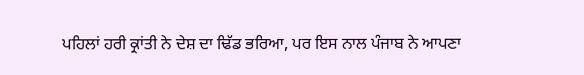ਪਹਿਲਾਂ ਹਰੀ ਕ੍ਰਾਂਤੀ ਨੇ ਦੇਸ਼ ਦਾ ਢਿੱਡ ਭਰਿਆ, ਪਰ ਇਸ ਨਾਲ ਪੰਜਾਬ ਨੇ ਆਪਣਾ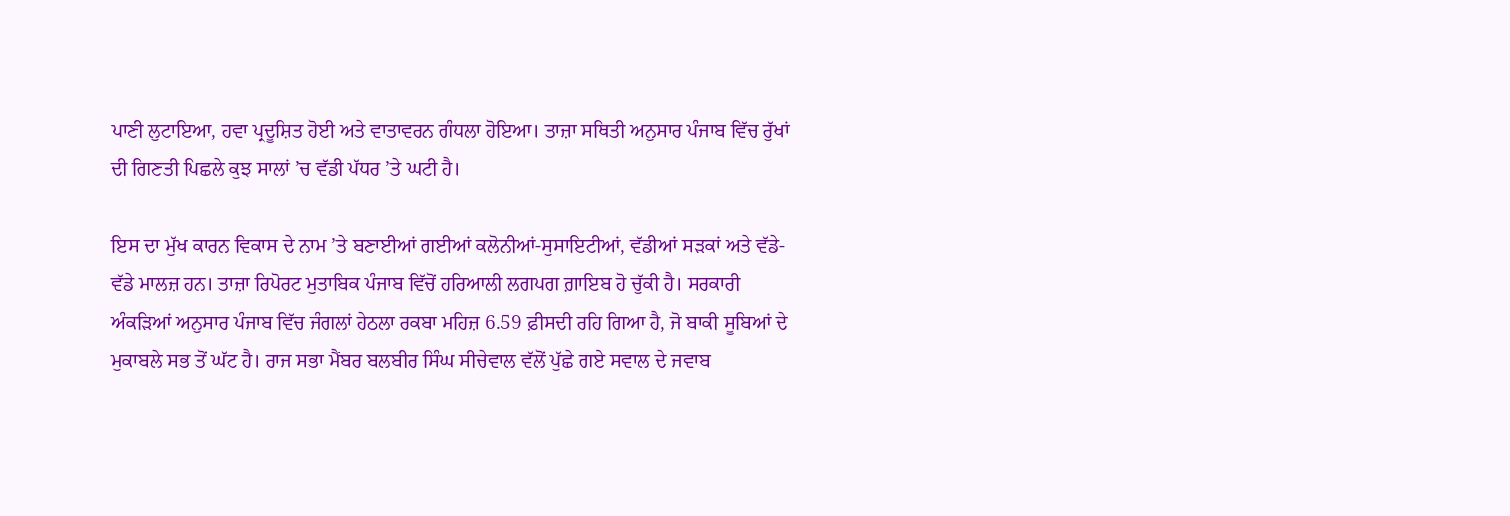ਪਾਣੀ ਲੁਟਾਇਆ, ਹਵਾ ਪ੍ਰਦੂਸ਼ਿਤ ਹੋਈ ਅਤੇ ਵਾਤਾਵਰਨ ਗੰਧਲਾ ਹੋਇਆ। ਤਾਜ਼ਾ ਸਥਿਤੀ ਅਨੁਸਾਰ ਪੰਜਾਬ ਵਿੱਚ ਰੁੱਖਾਂ ਦੀ ਗਿਣਤੀ ਪਿਛਲੇ ਕੁਝ ਸਾਲਾਂ ’ਚ ਵੱਡੀ ਪੱਧਰ ’ਤੇ ਘਟੀ ਹੈ।

ਇਸ ਦਾ ਮੁੱਖ ਕਾਰਨ ਵਿਕਾਸ ਦੇ ਨਾਮ ’ਤੇ ਬਣਾਈਆਂ ਗਈਆਂ ਕਲੋਨੀਆਂ-ਸੁਸਾਇਟੀਆਂ, ਵੱਡੀਆਂ ਸੜਕਾਂ ਅਤੇ ਵੱਡੇ-ਵੱਡੇ ਮਾਲਜ਼ ਹਨ। ਤਾਜ਼ਾ ਰਿਪੋਰਟ ਮੁਤਾਬਿਕ ਪੰਜਾਬ ਵਿੱਚੋਂ ਹਰਿਆਲੀ ਲਗਪਗ ਗ਼ਾਇਬ ਹੋ ਚੁੱਕੀ ਹੈ। ਸਰਕਾਰੀ ਅੰਕੜਿਆਂ ਅਨੁਸਾਰ ਪੰਜਾਬ ਵਿੱਚ ਜੰਗਲਾਂ ਹੇਠਲਾ ਰਕਬਾ ਮਹਿਜ਼ 6.59 ਫ਼ੀਸਦੀ ਰਹਿ ਗਿਆ ਹੈ, ਜੋ ਬਾਕੀ ਸੂਬਿਆਂ ਦੇ ਮੁਕਾਬਲੇ ਸਭ ਤੋਂ ਘੱਟ ਹੈ। ਰਾਜ ਸਭਾ ਮੈਂਬਰ ਬਲਬੀਰ ਸਿੰਘ ਸੀਚੇਵਾਲ ਵੱਲੋਂ ਪੁੱਛੇ ਗਏ ਸਵਾਲ ਦੇ ਜਵਾਬ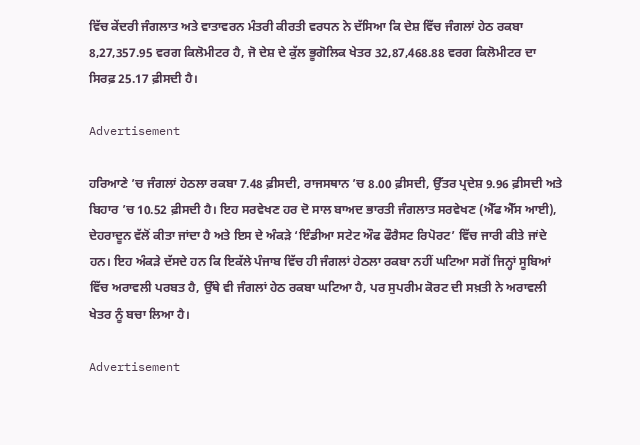ਵਿੱਚ ਕੇਂਦਰੀ ਜੰਗਲਾਤ ਅਤੇ ਵਾਤਾਵਰਨ ਮੰਤਰੀ ਕੀਰਤੀ ਵਰਧਨ ਨੇ ਦੱਸਿਆ ਕਿ ਦੇਸ਼ ਵਿੱਚ ਜੰਗਲਾਂ ਹੇਠ ਰਕਬਾ 8,27,357.95 ਵਰਗ ਕਿਲੋਮੀਟਰ ਹੈ, ਜੋ ਦੇਸ਼ ਦੇ ਕੁੱਲ ਭੂਗੋਲਿਕ ਖੇਤਰ 32,87,468.88 ਵਰਗ ਕਿਲੋਮੀਟਰ ਦਾ ਸਿਰਫ਼ 25.17 ਫ਼ੀਸਦੀ ਹੈ।

Advertisement

ਹਰਿਆਣੇ ’ਚ ਜੰਗਲਾਂ ਹੇਠਲਾ ਰਕਬਾ 7.48 ਫ਼ੀਸਦੀ, ਰਾਜਸਥਾਨ ’ਚ 8.00 ਫ਼ੀਸਦੀ, ਉੱਤਰ ਪ੍ਰਦੇਸ਼ 9.96 ਫ਼ੀਸਦੀ ਅਤੇ ਬਿਹਾਰ ’ਚ 10.52 ਫ਼ੀਸਦੀ ਹੈ। ਇਹ ਸਰਵੇਖਣ ਹਰ ਦੋ ਸਾਲ ਬਾਅਦ ਭਾਰਤੀ ਜੰਗਲਾਤ ਸਰਵੇਖਣ (ਐੱਫ ਐੱਸ ਆਈ), ਦੇਹਰਾਦੂਨ ਵੱਲੋਂ ਕੀਤਾ ਜਾਂਦਾ ਹੈ ਅਤੇ ਇਸ ਦੇ ਅੰਕੜੇ ‘ਇੰਡੀਆ ਸਟੇਟ ਔਫ ਫੌਰੈਸਟ ਰਿਪੋਰਟ’ ਵਿੱਚ ਜਾਰੀ ਕੀਤੇ ਜਾਂਦੇ ਹਨ। ਇਹ ਅੰਕੜੇ ਦੱਸਦੇ ਹਨ ਕਿ ਇਕੱਲੇ ਪੰਜਾਬ ਵਿੱਚ ਹੀ ਜੰਗਲਾਂ ਹੇਠਲਾ ਰਕਬਾ ਨਹੀਂ ਘਟਿਆ ਸਗੋਂ ਜਿਨ੍ਹਾਂ ਸੂਬਿਆਂ ਵਿੱਚ ਅਰਾਵਲੀ ਪਰਬਤ ਹੈ, ਉੱਥੇ ਵੀ ਜੰਗਲਾਂ ਹੇਠ ਰਕਬਾ ਘਟਿਆ ਹੈ, ਪਰ ਸੁਪਰੀਮ ਕੋਰਟ ਦੀ ਸਖ਼ਤੀ ਨੇ ਅਰਾਵਲੀ ਖੇਤਰ ਨੂੰ ਬਚਾ ਲਿਆ ਹੈ।

Advertisement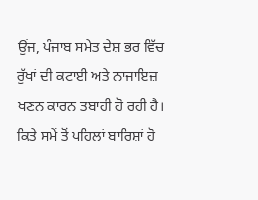ਉਂਜ, ਪੰਜਾਬ ਸਮੇਤ ਦੇਸ਼ ਭਰ ਵਿੱਚ ਰੁੱਖਾਂ ਦੀ ਕਟਾਈ ਅਤੇ ਨਾਜਾਇਜ਼ ਖਣਨ ਕਾਰਨ ਤਬਾਹੀ ਹੋ ਰਹੀ ਹੈ। ਕਿਤੇ ਸਮੇਂ ਤੋਂ ਪਹਿਲਾਂ ਬਾਰਿਸ਼ਾਂ ਹੋ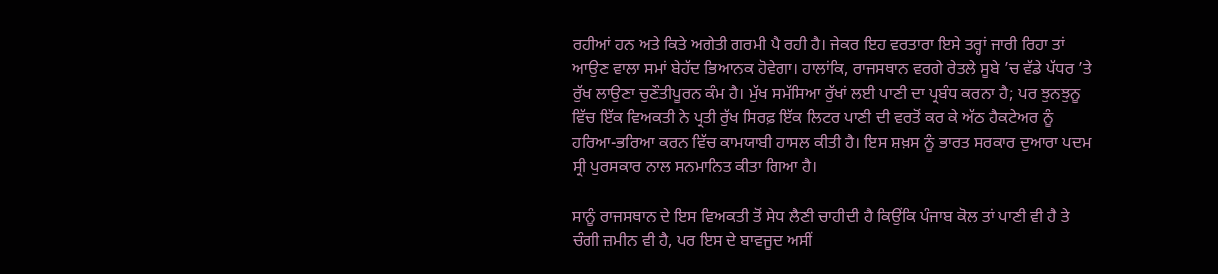ਰਹੀਆਂ ਹਨ ਅਤੇ ਕਿਤੇ ਅਗੇਤੀ ਗਰਮੀ ਪੈ ਰਹੀ ਹੈ। ਜੇਕਰ ਇਹ ਵਰਤਾਰਾ ਇਸੇ ਤਰ੍ਹਾਂ ਜਾਰੀ ਰਿਹਾ ਤਾਂ ਆਉਣ ਵਾਲਾ ਸਮਾਂ ਬੇਹੱਦ ਭਿਆਨਕ ਹੋਵੇਗਾ। ਹਾਲਾਂਕਿ, ਰਾਜਸਥਾਨ ਵਰਗੇ ਰੇਤਲੇ ਸੂਬੇ ’ਚ ਵੱਡੇ ਪੱਧਰ ’ਤੇ ਰੁੱਖ ਲਾਉਣਾ ਚੁਣੌਤੀਪੂਰਨ ਕੰਮ ਹੈ। ਮੁੱਖ ਸਮੱਸਿਆ ਰੁੱਖਾਂ ਲਈ ਪਾਣੀ ਦਾ ਪ੍ਰਬੰਧ ਕਰਨਾ ਹੈ; ਪਰ ਝੁਨਝੁਨੂ ਵਿੱਚ ਇੱਕ ਵਿਅਕਤੀ ਨੇ ਪ੍ਰਤੀ ਰੁੱਖ ਸਿਰਫ਼ ਇੱਕ ਲਿਟਰ ਪਾਣੀ ਦੀ ਵਰਤੋਂ ਕਰ ਕੇ ਅੱਠ ਹੈਕਟੇਅਰ ਨੂੰ ਹਰਿਆ-ਭਰਿਆ ਕਰਨ ਵਿੱਚ ਕਾਮਯਾਬੀ ਹਾਸਲ ਕੀਤੀ ਹੈ। ਇਸ ਸ਼ਖ਼ਸ ਨੂੰ ਭਾਰਤ ਸਰਕਾਰ ਦੁਆਰਾ ਪਦਮ ਸ੍ਰੀ ਪੁਰਸਕਾਰ ਨਾਲ ਸਨਮਾਨਿਤ ਕੀਤਾ ਗਿਆ ਹੈ।

ਸਾਨੂੰ ਰਾਜਸਥਾਨ ਦੇ ਇਸ ਵਿਅਕਤੀ ਤੋਂ ਸੇਧ ਲੈਣੀ ਚਾਹੀਦੀ ਹੈ ਕਿਉਂਕਿ ਪੰਜਾਬ ਕੋਲ ਤਾਂ ਪਾਣੀ ਵੀ ਹੈ ਤੇ ਚੰਗੀ ਜ਼ਮੀਨ ਵੀ ਹੈ, ਪਰ ਇਸ ਦੇ ਬਾਵਜੂਦ ਅਸੀਂ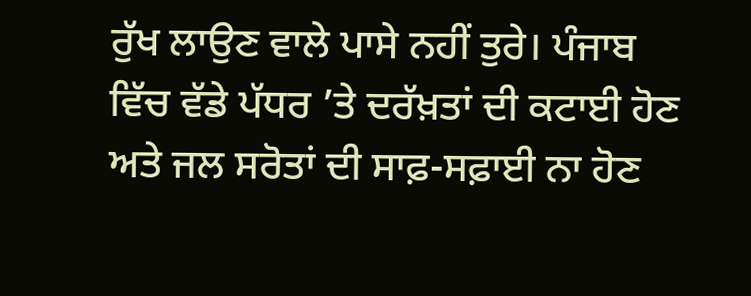ਰੁੱਖ ਲਾਉਣ ਵਾਲੇ ਪਾਸੇ ਨਹੀਂ ਤੁਰੇ। ਪੰਜਾਬ ਵਿੱਚ ਵੱਡੇ ਪੱਧਰ ’ਤੇ ਦਰੱਖ਼ਤਾਂ ਦੀ ਕਟਾਈ ਹੋਣ ਅਤੇ ਜਲ ਸਰੋਤਾਂ ਦੀ ਸਾਫ਼-ਸਫ਼ਾਈ ਨਾ ਹੋਣ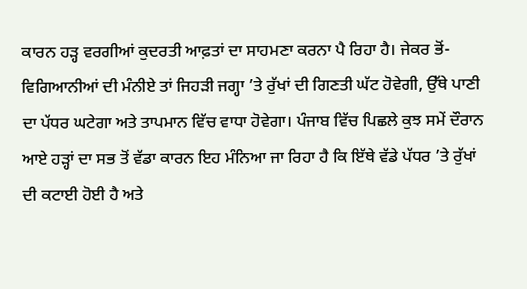ਕਾਰਨ ਹੜ੍ਹ ਵਰਗੀਆਂ ਕੁਦਰਤੀ ਆਫ਼ਤਾਂ ਦਾ ਸਾਹਮਣਾ ਕਰਨਾ ਪੈ ਰਿਹਾ ਹੈ। ਜੇਕਰ ਭੋਂ-ਵਿਗਿਆਨੀਆਂ ਦੀ ਮੰਨੀਏ ਤਾਂ ਜਿਹੜੀ ਜਗ੍ਹਾ ’ਤੇ ਰੁੱਖਾਂ ਦੀ ਗਿਣਤੀ ਘੱਟ ਹੋਵੇਗੀ, ਉੱਥੇ ਪਾਣੀ ਦਾ ਪੱਧਰ ਘਟੇਗਾ ਅਤੇ ਤਾਪਮਾਨ ਵਿੱਚ ਵਾਧਾ ਹੋਵੇਗਾ। ਪੰਜਾਬ ਵਿੱਚ ਪਿਛਲੇ ਕੁਝ ਸਮੇਂ ਦੌਰਾਨ ਆਏ ਹੜ੍ਹਾਂ ਦਾ ਸਭ ਤੋਂ ਵੱਡਾ ਕਾਰਨ ਇਹ ਮੰਨਿਆ ਜਾ ਰਿਹਾ ਹੈ ਕਿ ਇੱਥੇ ਵੱਡੇ ਪੱਧਰ ’ਤੇ ਰੁੱਖਾਂ ਦੀ ਕਟਾਈ ਹੋਈ ਹੈ ਅਤੇ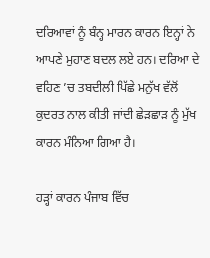ਦਰਿਆਵਾਂ ਨੂੰ ਬੰਨ੍ਹ ਮਾਰਨ ਕਾਰਨ ਇਨ੍ਹਾਂ ਨੇ ਆਪਣੇ ਮੁਹਾਣ ਬਦਲ ਲਏ ਹਨ। ਦਰਿਆ ਦੇ ਵਹਿਣ ’ਚ ਤਬਦੀਲੀ ਪਿੱਛੇ ਮਨੁੱਖ ਵੱਲੋਂ ਕੁਦਰਤ ਨਾਲ ਕੀਤੀ ਜਾਂਦੀ ਛੇੜਛਾੜ ਨੂੰ ਮੁੱਖ ਕਾਰਨ ਮੰਨਿਆ ਗਿਆ ਹੈ।

ਹੜ੍ਹਾਂ ਕਾਰਨ ਪੰਜਾਬ ਵਿੱਚ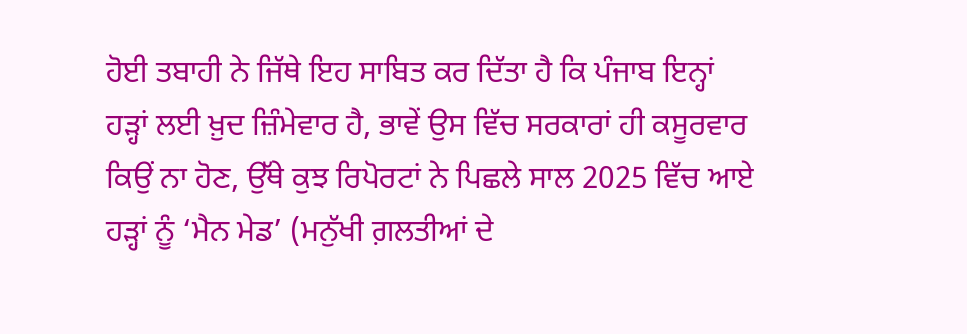ਹੋਈ ਤਬਾਹੀ ਨੇ ਜਿੱਥੇ ਇਹ ਸਾਬਿਤ ਕਰ ਦਿੱਤਾ ਹੈ ਕਿ ਪੰਜਾਬ ਇਨ੍ਹਾਂ ਹੜ੍ਹਾਂ ਲਈ ਖ਼ੁਦ ਜ਼ਿੰਮੇਵਾਰ ਹੈ, ਭਾਵੇਂ ਉਸ ਵਿੱਚ ਸਰਕਾਰਾਂ ਹੀ ਕਸੂਰਵਾਰ ਕਿਉਂ ਨਾ ਹੋਣ, ਉੱਥੇ ਕੁਝ ਰਿਪੋਰਟਾਂ ਨੇ ਪਿਛਲੇ ਸਾਲ 2025 ਵਿੱਚ ਆਏ ਹੜ੍ਹਾਂ ਨੂੰ ‘ਮੈਨ ਮੇਡ’ (ਮਨੁੱਖੀ ਗ਼ਲਤੀਆਂ ਦੇ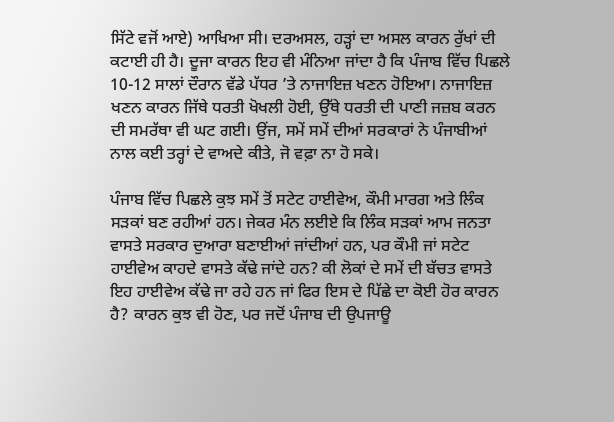ਸਿੱਟੇ ਵਜੋਂ ਆਏ) ਆਖਿਆ ਸੀ। ਦਰਅਸਲ, ਹੜ੍ਹਾਂ ਦਾ ਅਸਲ ਕਾਰਨ ਰੁੱਖਾਂ ਦੀ ਕਟਾਈ ਹੀ ਹੈ। ਦੂਜਾ ਕਾਰਨ ਇਹ ਵੀ ਮੰਨਿਆ ਜਾਂਦਾ ਹੈ ਕਿ ਪੰਜਾਬ ਵਿੱਚ ਪਿਛਲੇ 10-12 ਸਾਲਾਂ ਦੌਰਾਨ ਵੱਡੇ ਪੱਧਰ ’ਤੇ ਨਾਜਾਇਜ਼ ਖਣਨ ਹੋਇਆ। ਨਾਜਾਇਜ਼ ਖਣਨ ਕਾਰਨ ਜਿੱਥੇ ਧਰਤੀ ਖੋਖਲੀ ਹੋਈ, ਉੱਥੇ ਧਰਤੀ ਦੀ ਪਾਣੀ ਜਜ਼ਬ ਕਰਨ ਦੀ ਸਮਰੱਥਾ ਵੀ ਘਟ ਗਈ। ਉਂਜ, ਸਮੇਂ ਸਮੇਂ ਦੀਆਂ ਸਰਕਾਰਾਂ ਨੇ ਪੰਜਾਬੀਆਂ ਨਾਲ ਕਈ ਤਰ੍ਹਾਂ ਦੇ ਵਾਅਦੇ ਕੀਤੇ, ਜੋ ਵਫ਼ਾ ਨਾ ਹੋ ਸਕੇ।

ਪੰਜਾਬ ਵਿੱਚ ਪਿਛਲੇ ਕੁਝ ਸਮੇਂ ਤੋਂ ਸਟੇਟ ਹਾਈਵੇਅ, ਕੌਮੀ ਮਾਰਗ ਅਤੇ ਲਿੰਕ ਸੜਕਾਂ ਬਣ ਰਹੀਆਂ ਹਨ। ਜੇਕਰ ਮੰਨ ਲਈਏ ਕਿ ਲਿੰਕ ਸੜਕਾਂ ਆਮ ਜਨਤਾ ਵਾਸਤੇ ਸਰਕਾਰ ਦੁਆਰਾ ਬਣਾਈਆਂ ਜਾਂਦੀਆਂ ਹਨ, ਪਰ ਕੌਮੀ ਜਾਂ ਸਟੇਟ ਹਾਈਵੇਅ ਕਾਹਦੇ ਵਾਸਤੇ ਕੱਢੇ ਜਾਂਦੇ ਹਨ? ਕੀ ਲੋਕਾਂ ਦੇ ਸਮੇਂ ਦੀ ਬੱਚਤ ਵਾਸਤੇ ਇਹ ਹਾਈਵੇਅ ਕੱਢੇ ਜਾ ਰਹੇ ਹਨ ਜਾਂ ਫਿਰ ਇਸ ਦੇ ਪਿੱਛੇ ਦਾ ਕੋਈ ਹੋਰ ਕਾਰਨ ਹੈ? ਕਾਰਨ ਕੁਝ ਵੀ ਹੋਣ, ਪਰ ਜਦੋਂ ਪੰਜਾਬ ਦੀ ਉਪਜਾਊ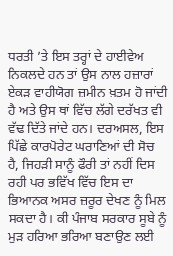ਧਰਤੀ ’ਤੇ ਇਸ ਤਰ੍ਹਾਂ ਦੇ ਹਾਈਵੇਅ ਨਿਕਲਦੇ ਹਨ ਤਾਂ ਉਸ ਨਾਲ ਹਜ਼ਾਰਾਂ ਏਕੜ ਵਾਹੀਯੋਗ ਜ਼ਮੀਨ ਖ਼ਤਮ ਹੋ ਜਾਂਦੀ ਹੈ ਅਤੇ ਉਸ ਥਾਂ ਵਿੱਚ ਲੱਗੇ ਦਰੱਖਤ ਵੀ ਵੱਢ ਦਿੱਤੇ ਜਾਂਦੇ ਹਨ। ਦਰਅਸਲ, ਇਸ ਪਿੱਛੇ ਕਾਰਪੋਰੇਟ ਘਰਾਣਿਆਂ ਦੀ ਸੋਚ ਹੈ, ਜਿਹੜੀ ਸਾਨੂੰ ਫੌਰੀ ਤਾਂ ਨਹੀਂ ਦਿਸ ਰਹੀ ਪਰ ਭਵਿੱਖ ਵਿੱਚ ਇਸ ਦਾ ਭਿਆਨਕ ਅਸਰ ਜ਼ਰੂਰ ਦੇਖਣ ਨੂੰ ਮਿਲ ਸਕਦਾ ਹੈ। ਕੀ ਪੰਜਾਬ ਸਰਕਾਰ ਸੂਬੇ ਨੂੰ ਮੁੜ ਹਰਿਆ ਭਰਿਆ ਬਣਾਉਣ ਲਈ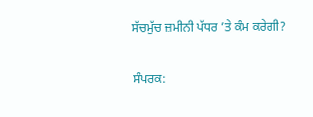ਸੱਚਮੁੱਚ ਜ਼ਮੀਨੀ ਪੱਧਰ ’ਤੇ ਕੰਮ ਕਰੇਗੀ?

ਸੰਪਰਕ: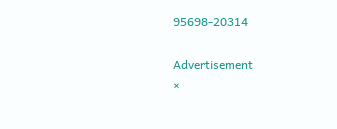95698-20314

Advertisement
×